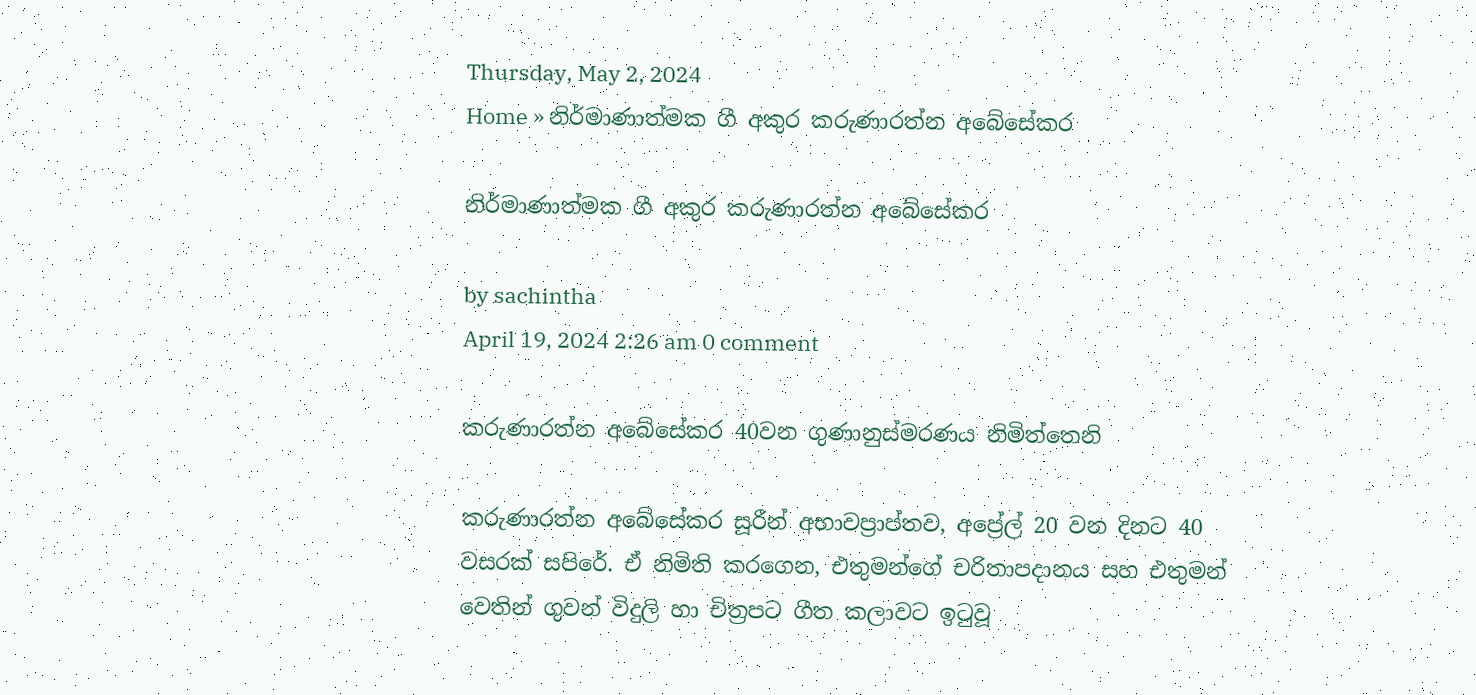Thursday, May 2, 2024
Home » නිර්මාණාත්මක ගී අකුර කරුණාරත්න අබේසේකර

නිර්මාණාත්මක ගී අකුර කරුණාරත්න අබේසේකර

by sachintha
April 19, 2024 2:26 am 0 comment

කරුණාරත්න අබේසේකර 40වන ගුණානුස්මරණය නිමිත්තෙනි

කරුණාරත්න අබේසේකර සූරීන් අභාවප්‍රාප්තව, අප්‍රේල් 20 වන දිනට 40 වසරක් සපිරේ. ඒ නිමිති කරගෙන, එතුමන්ගේ චරිතාපදානය සහ එතුමන් වෙතින් ගුවන් විදුලි හා චිත්‍රපට ගීත කලාවට ඉටුවූ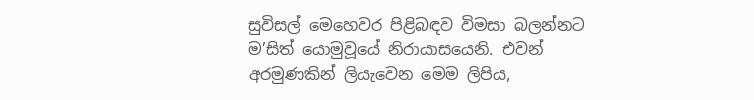සුවිසල් මෙහෙවර පිළිබඳව විමසා බලන්නට ම’සිත් යොමුවූයේ නිරායාසයෙනි. එවන් අරමුණකින් ලියැවෙන මෙම ලිපිය,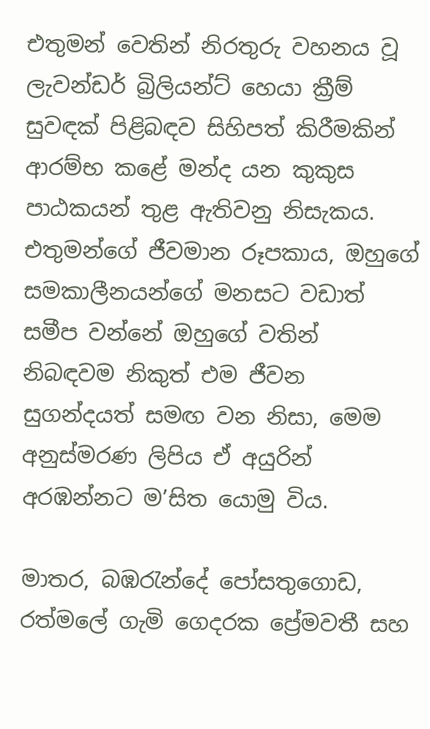එතුමන් වෙතින් නිරතුරු වහනය වූ ලැවන්ඩර් බ්‍රිලියන්ට් හෙයා ක්‍රීම් සුවඳක් පිළිබඳව සිහිපත් කිරීමකින් ආරම්භ කළේ මන්ද යන කුකුස පාඨකයන් තුළ ඇතිවනු නිසැකය. එතුමන්ගේ ජීවමාන රූපකාය, ඔහුගේ සමකාලීනයන්ගේ මනසට වඩාත් සමීප වන්නේ ඔහුගේ වතින් නිබඳවම නිකුත් එම ජීවන සුගන්දයත් සමඟ වන නිසා, මෙම අනුස්මරණ ලිපිය ඒ අයුරින් අරඹන්නට ම’සිත යොමු විය.

මාතර, බඹරැන්දේ පෝසතුගොඩ, රත්මලේ ගැමි ගෙදරක ප්‍රේමවතී සහ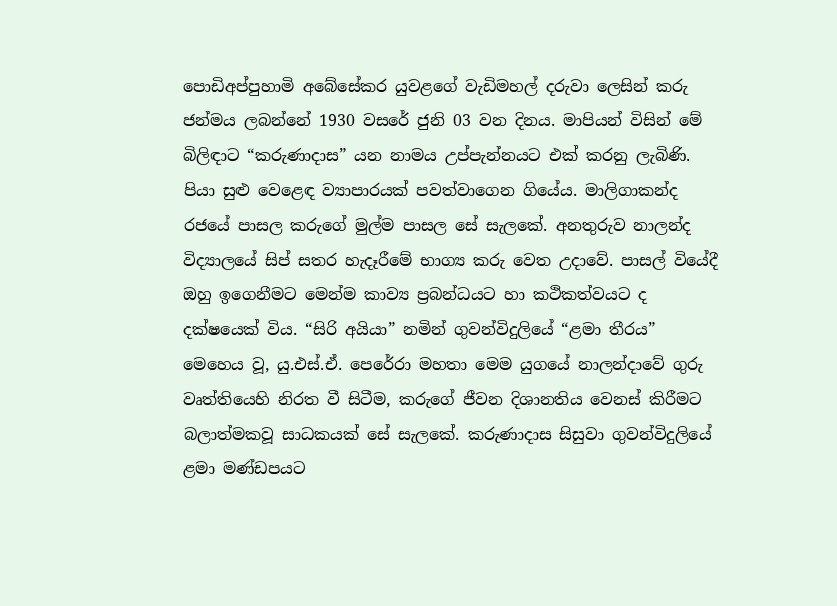පොඩිඅප්පුහාමි අබේසේකර යුවළගේ වැඩිමහල් දරුවා ලෙසින් කරු ජන්මය ලබන්නේ 1930 වසරේ ජුනි 03 වන දිනය. මාපියන් විසින් මේ බිලිඳාට “කරුණාදාස” යන නාමය උප්පැන්නයට එක් කරනු ලැබිණි. පියා සුළු වෙළෙඳ ව්‍යාපාරයක් පවත්වාගෙන ගියේය. මාලිගාකන්ද රජයේ පාසල කරුගේ මුල්ම පාසල සේ සැලකේ. අනතුරුව නාලන්ද විද්‍යාලයේ සිප් සතර හැදෑරීමේ භාග්‍ය කරු වෙත උදාවේ. පාසල් වියේදී ඔහු ඉගෙනීමට මෙන්ම කාව්‍ය ප්‍රබන්ධයට හා කථිකත්වයට ද දක්ෂයෙක් විය. “සිරි අයියා” නමින් ගුවන්විදුලියේ “ළමා තීරය” මෙහෙය වූ, යු.එස්.ඒ. පෙරේරා මහතා මෙම යුගයේ නාලන්දාවේ ගුරු වෘත්තියෙහි නිරත වී සිටීම, කරුගේ ජීවන දිශානතිය වෙනස් කිරීමට බලාත්මකවූ සාධකයක් සේ සැලකේ. කරුණාදාස සිසුවා ගුවන්විදුලියේ ළමා මණ්ඩපයට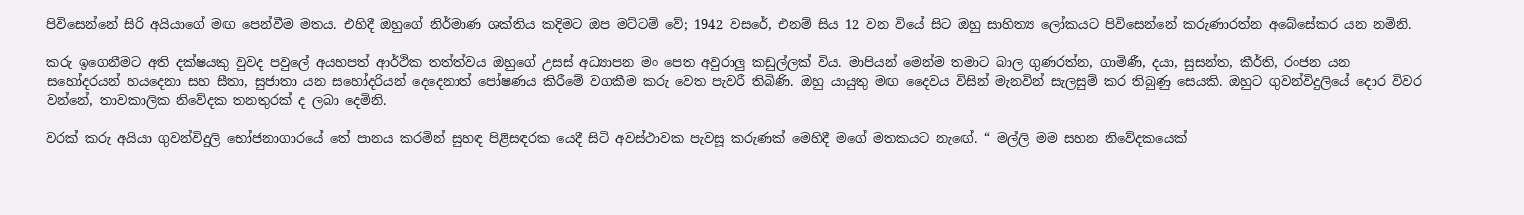පිවිසෙන්නේ සිරි අයියාගේ මඟ පෙන්වීම මතය. එහිදී ඔහුගේ නිර්මාණ ශක්තිය කදිමට ඔප මට්ටම් වේ; 1942 වසරේ, එනම් සිය 12 වන වියේ සිට ඔහු සාහිත්‍ය ලෝකයට පිවිසෙන්නේ කරුණාරත්න අබේසේකර යන නමිනි.

කරු ඉගෙනීමට අති දක්ෂයකු වුවද පවුලේ අයහපත් ආර්ථික තත්ත්වය ඔහුගේ උසස් අධ්‍යාපන මං පෙත අවුරාලු කඩුල්ලක් විය. මාපියන් මෙන්ම තමාට බාල ගුණරත්න, ගාමිණී, දයා, සුසන්ත, කීර්ති, රංජන යන සහෝදරයන් හයදෙනා සහ සීතා, සුජාතා යන සහෝදරියන් දෙදෙනාත් පෝෂණය කිරීමේ වගකීම කරු වෙත පැවරී තිබිණි. ඔහු යායුතු මඟ දෛවය විසින් මැනවින් සැලසුම් කර තිබුණු සෙයකි. ඔහුට ගුවන්විදුලියේ දොර විවර වන්නේ, තාවකාලික නිවේදක තනතුරක් ද ලබා දෙමිනි.

වරක් කරු අයියා ගුවන්විදුලි භෝජනාගාරයේ තේ පානය කරමින් සුහඳ පිළිසඳරක යෙදී සිටි අවස්ථාවක පැවසූ කරුණක් මෙහිදී මගේ මතකයට නැඟේ. “ මල්ලි මම සහන නිවේදකයෙක්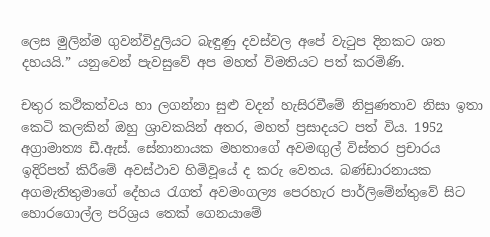ලෙස මුලින්ම ගුවන්විදුලියට බැඳුණු දවස්වල අපේ වැටුප දිනකට ශත දහයයි.” යනුවෙන් පැවසුවේ අප මහත් විමතියට පත් කරමිණි.

චතුර කථිකත්වය හා ලගන්නා සුළු වදන් හැසිරවීමේ නිපුණතාව නිසා ඉතා කෙටි කලකින් ඔහු ශ්‍රාවකයින් අතර, මහත් ප්‍රසාදයට පත් විය. 1952 අග්‍රාමාත්‍ය ඩී.ඇස්. සේනානායක මහතාගේ අවමඟුල් විස්තර ප්‍රචාරය ඉදිරිපත් කිරීමේ අවස්ථාව හිමිවූයේ ද කරු වෙතය. බණ්ඩාරනායක අගමැතිතුමාගේ දේහය රැගත් අවමංගල්‍ය පෙරහැර පාර්ලිමේන්තුවේ සිට හොරගොල්ල පරිශ්‍රය තෙක් ගෙනයාමේ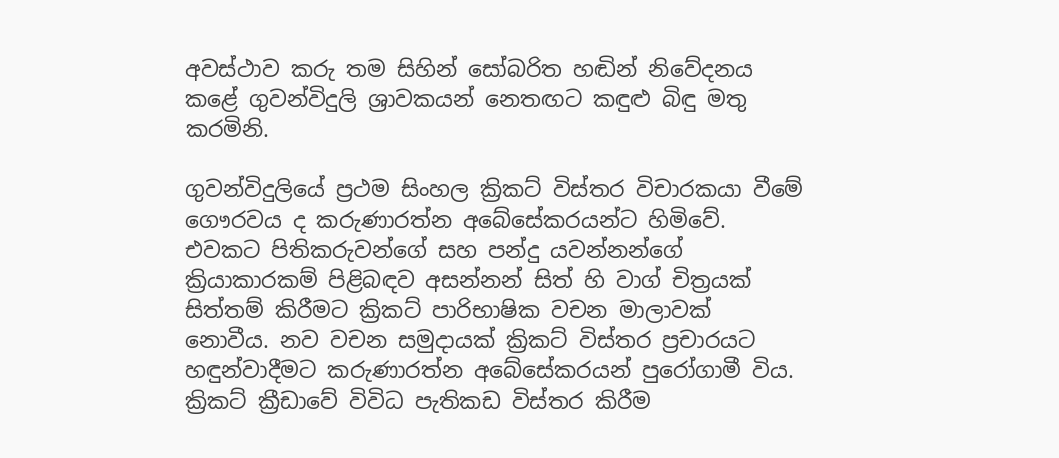අවස්ථාව කරු තම සිහින් සෝබරිත හඬින් නිවේදනය කළේ ගුවන්විදුලි ශ්‍රාවකයන් නෙතඟට කඳුළු බිඳු මතු කරමිනි.

ගුවන්විදුලියේ ප්‍රථම සිංහල ක්‍රිකට් විස්තර විචාරකයා වීමේ ගෞරවය ද කරුණාරත්න අබේසේකරයන්ට හිමිවේ. එවකට පිතිකරුවන්ගේ සහ පන්දු යවන්නන්ගේ ක්‍රියාකාරකම් පිළිබඳව අසන්නන් සිත් හි වාග් චිත්‍රයක් සිත්තම් කිරීමට ක්‍රිකට් පාරිභාෂික වචන මාලාවක් නොවීය. නව වචන සමුදායක් ක්‍රිකට් විස්තර ප්‍රචාරයට හඳුන්වාදීමට කරුණාරත්න අබේසේකරයන් පුරෝගාමී විය. ක්‍රිකට් ක්‍රීඩාවේ විවිධ පැතිකඩ විස්තර කිරීම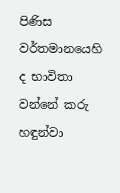පිණිස වර්තමානයෙහි ද භාවිතා වන්නේ කරු හඳුන්වා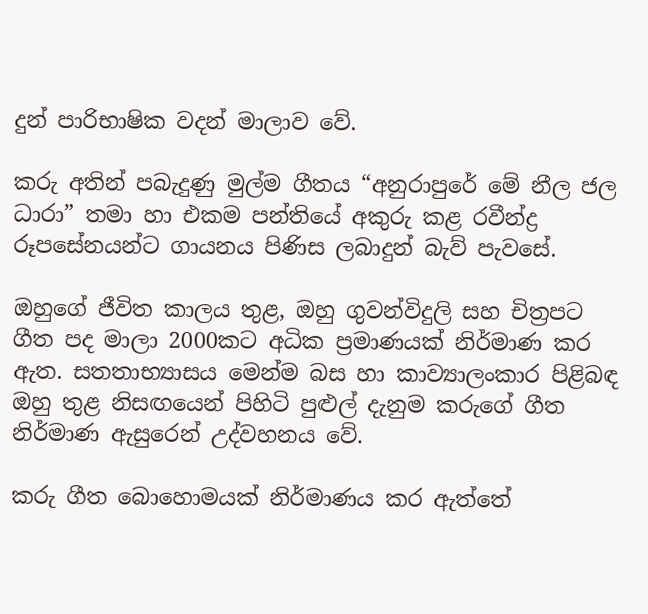දුන් පාරිභාෂික වදන් මාලාව වේ.

කරු අතින් පබැදුණු මුල්ම ගීතය “අනුරාපුරේ මේ නීල ජල ධාරා” තමා හා එකම පන්තියේ අකුරු කළ රවීන්ද්‍ර රූපසේනයන්ට ගායනය පිණිස ලබාදුන් බැව් පැවසේ.

ඔහුගේ ජීවිත කාලය තුළ, ඔහු ගුවන්විදුලි සහ චිත්‍රපට ගීත පද මාලා 2000කට අධික ප්‍රමාණයක් නිර්මාණ කර ඇත. සතතාභ්‍යාසය මෙන්ම බස හා කාව්‍යාලංකාර පිළිබඳ ඔහු තුළ නිසඟයෙන් පිහිටි පුළුල් දැනුම කරුගේ ගීත නිර්මාණ ඇසුරෙන් උද්වහනය වේ.

කරු ගීත බොහොමයක් නිර්මාණය කර ඇත්තේ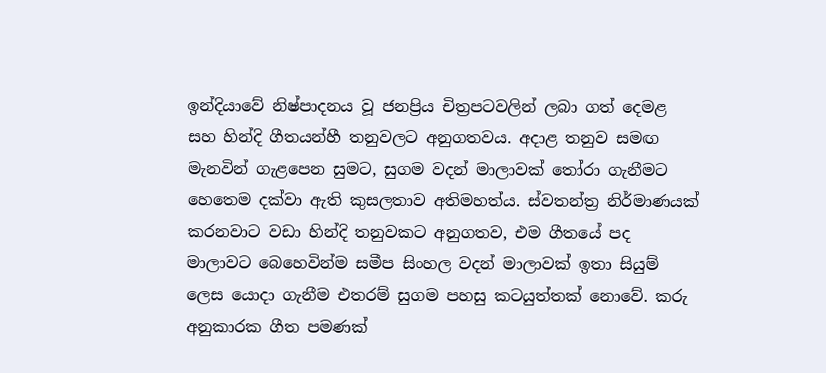ඉන්දියාවේ නිෂ්පාදනය වූ ජනප්‍රිය චිත්‍රපටවලින් ලබා ගත් දෙමළ සහ හින්දි ගීතයන්හී තනුවලට අනුගතවය. අදාළ තනුව සමඟ මැනවින් ගැළපෙන සුමට, සුගම වදන් මාලාවක් තෝරා ගැනීමට හෙතෙම දක්වා ඇති කුසලතාව අතිමහත්ය. ස්වතන්ත්‍ර නිර්මාණයක් කරනවාට වඩා හින්දි තනුවකට අනුගතව, එම ගීතයේ පද මාලාවට බෙහෙවින්ම සමීප සිංහල වදන් මාලාවක් ඉතා සියුම් ලෙස යොදා ගැනීම එතරම් සුගම පහසු කටයුත්තක් නොවේ. කරු අනුකාරක ගීත පමණක්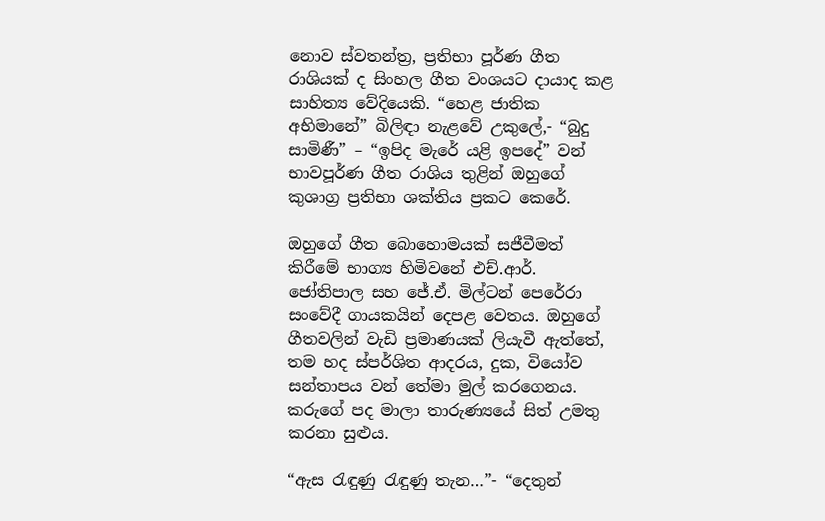නොව ස්වතන්ත්‍ර, ප්‍රතිභා පූර්ණ ගීත රාශියක් ද සිංහල ගීත වංශයට දායාද කළ සාහිත්‍ය වේදියෙකි. “හෙළ ජාතික අභිමානේ” බිලිඳා නැළවේ උකුලේ,- “බුදු සාමිණී” – “ඉපිද මැරේ යළි ඉපදේ” වන් භාවපූර්ණ ගීත රාශිය තුළින් ඔහුගේ කුශාග්‍ර ප්‍රතිභා ශක්තිය ප්‍රකට කෙරේ.

ඔහුගේ ගීත බොහොමයක් සජීවීමත් කිරීමේ භාග්‍ය හිමිවනේ එච්.ආර්. ජෝතිපාල සහ ජේ.ඒ. මිල්ටන් පෙරේරා සංවේදී ගායකයින් දෙපළ වෙතය. ඔහුගේ ගීතවලින් වැඩි ප්‍රමාණයක් ලියැවී ඇත්තේ, තම හද ස්පර්ශිත ආදරය, දුක, වියෝව සන්තාපය වන් තේමා මුල් කරගෙනය. කරුගේ පද මාලා තාරුණ්‍යයේ සිත් උමතු කරනා සුළුය.

“ඇස රැඳුණු රැඳුණු තැන…”- “දෙතුන්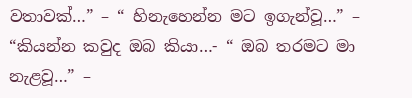වතාවක්…” – “ හිනැහෙන්න මට ඉගැන්වූ…” – “කියන්න කවුද ඔබ කියා…- “ ඔබ තරමට මා නැළවූ…” –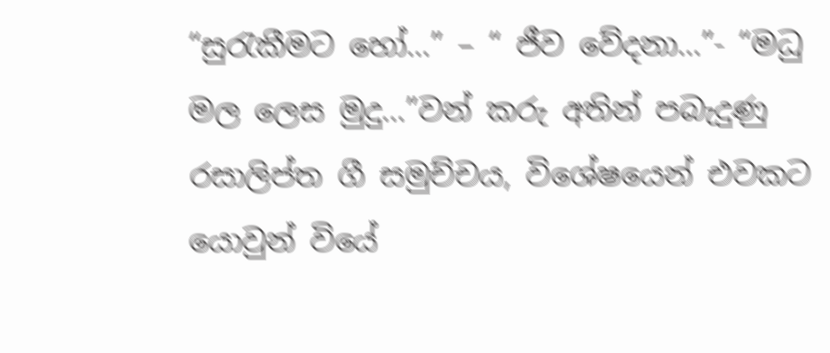“සුරැකීමට හෝ…” – “ ජීව වේදනා…”- “මධු මල ලෙස මුදු…”වන් කරු අතින් පබැදුණු රසාලිප්ත ගී සමුච්චය, විශේෂයෙන් එවකට යොවුන් වියේ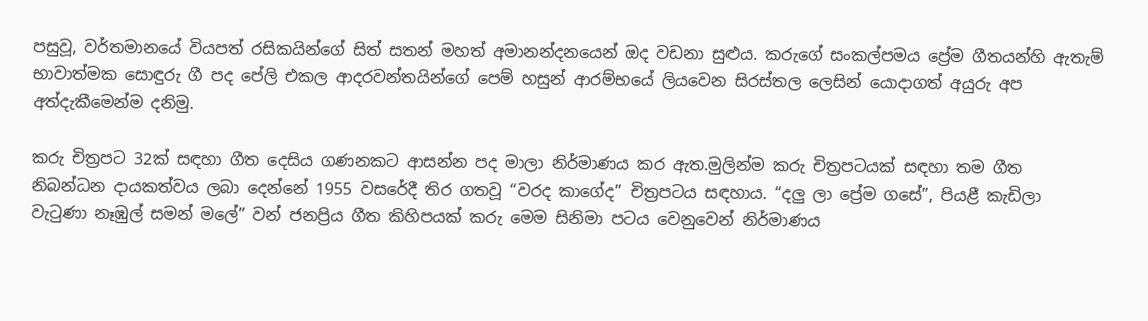පසුවූ, වර්තමානයේ වියපත් රසිකයින්ගේ සිත් සතන් මහත් අමානන්දනයෙන් ඔද වඩනා සුළුය. කරුගේ සංකල්පමය ප්‍රේම ගීතයන්හි ඇතැම් භාවාත්මක සොඳුරු ගී පද පේලි එකල ආදරවන්තයින්ගේ පෙම් හසුන් ආරම්භයේ ලියවෙන සිරස්තල ලෙසින් යොදාගත් අයුරු අප අත්දැකීමෙන්ම දනිමු.

කරු චිත්‍රපට 32ක් සඳහා ගීත දෙසිය ගණනකට ආසන්න පද මාලා නිර්මාණය කර ඇත.මුලින්ම කරු චිත්‍රපටයක් සඳහා තම ගීත නිබන්ධන දායකත්වය ලබා දෙන්නේ 1955 වසරේදී තිර ගතවූ “වරද කාගේද” චිත්‍රපටය සඳහාය. “දලු ලා ප්‍රේම ගසේ”, පියළී කැඩිලා වැටුණා නෑඹුල් සමන් මලේ” වන් ජනප්‍රිය ගීත කිහිපයක් කරු මෙම සිනිමා පටය වෙනුවෙන් නිර්මාණය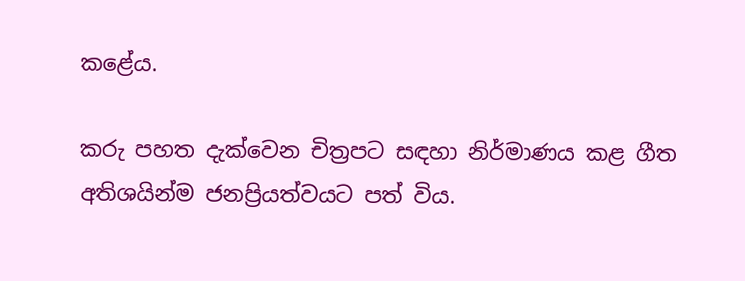කළේය.

කරු පහත දැක්වෙන චිත්‍රපට සඳහා නිර්මාණය කළ ගීත අතිශයින්ම ජනප්‍රියත්වයට පත් විය.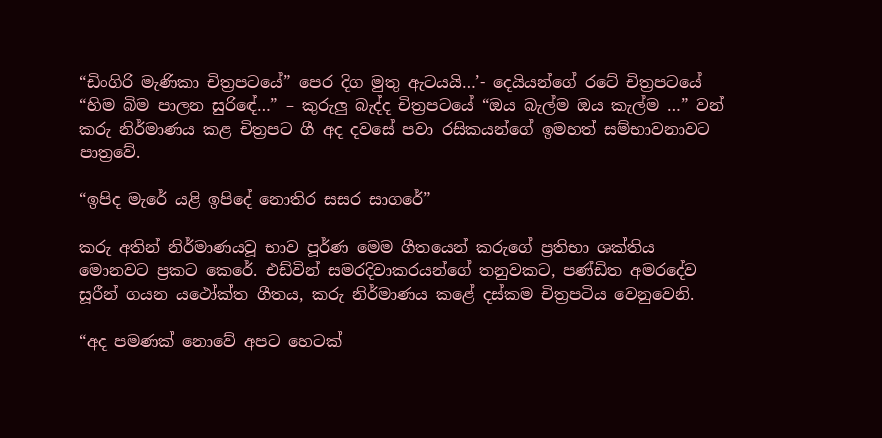“ඩිංගිරි මැණිකා චිත්‍රපටයේ” පෙර දිග මුතු ඇටයයි…’- දෙයියන්ගේ රටේ චිත්‍රපටයේ “හිම බිම පාලන සුරිඳේ…” – කුරුලු බැද්ද චිත්‍රපටයේ “ඔය බැල්ම ඔය කැල්ම …” වන් කරු නිර්මාණය කළ චිත්‍රපට ගී අද දවසේ පවා රසිකයන්ගේ ඉමහත් සම්භාවනාවට පාත්‍රවේ.

“ඉපිද මැරේ යළි ඉපිදේ නොතිර සසර සාගරේ”

කරු අතින් නිර්මාණයවූ භාව පූර්ණ මෙම ගීතයෙන් කරුගේ ප්‍රතිභා ශක්තිය මොනවට ප්‍රකට කෙරේ. එඩ්වින් සමරදිවාකරයන්ගේ තනුවකට, පණ්ඩිත අමරදේව සූරීන් ගයන යථෝක්ත ගීතය, කරු නිර්මාණය කළේ දස්කම චිත්‍රපටිය වෙනුවෙනි.

“අද පමණක් නොවේ අපට හෙටක්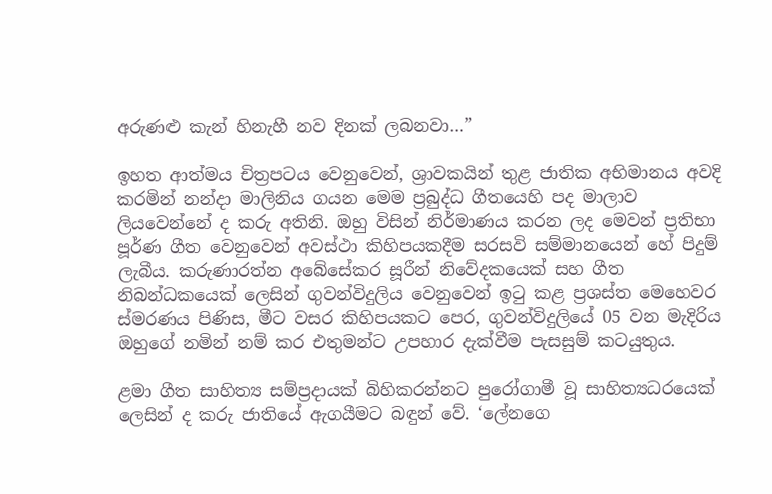අරුණළු කැන් හිනැහී නව දිනක් ලබනවා…”

ඉහත ආත්මය චිත්‍රපටය වෙනුවෙන්, ශ්‍රාවකයින් තුළ ජාතික අභිමානය අවදි කරමින් නන්දා මාලිනිය ගයන මෙම ප්‍රබුද්ධ ගීතයෙහි පද මාලාව ලියවෙන්නේ ද කරු අතිනි. ඔහු විසින් නිර්මාණය කරන ලද මෙවන් ප්‍රතිභා පූර්ණ ගීත වෙනුවෙන් අවස්ථා කිහිපයකදීම සරසවි සම්මානයෙන් හේ පිදුම් ලැබීය. කරුණාරත්න අබේසේකර සූරීන් නිවේදකයෙක් සහ ගීත නිබන්ධකයෙක් ලෙසින් ගුවන්විදුලිය වෙනුවෙන් ඉටු කළ ප්‍රශස්ත මෙහෙවර ස්මරණය පිණිස, මීට වසර කිහිපයකට පෙර, ගුවන්විදුලියේ 05 වන මැදිරිය ඔහුගේ නමින් නම් කර එතුමන්ට උපහාර දැක්වීම පැසසුම් කටයුතුය.

ළමා ගීත සාහිත්‍ය සම්ප්‍රදායක් බිහිකරන්නට පුරෝගාමී වූ සාහිත්‍යධරයෙක් ලෙසින් ද කරු ජාතියේ ඇගයීමට බඳුන් වේ. ‘ලේනගෙ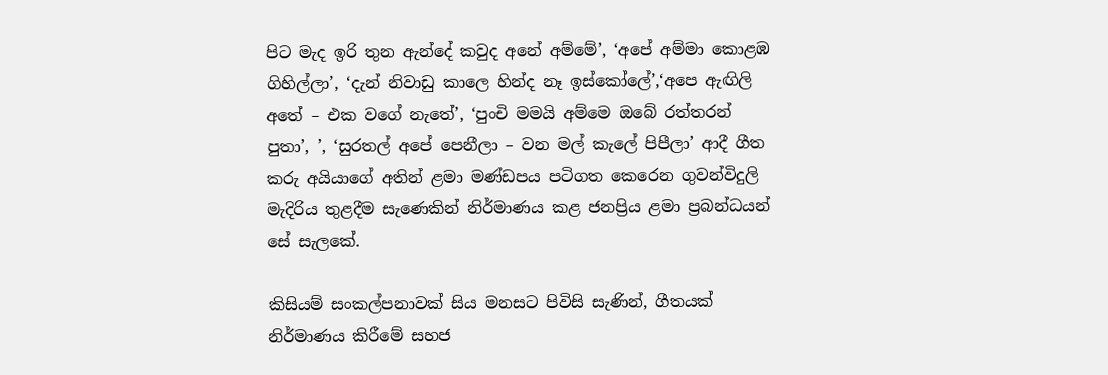පිට මැද ඉරි තුන ඇන්දේ කවුද අනේ අම්මේ’, ‘අපේ අම්මා කොළඹ ගිහිල්ලා’, ‘දැන් නිවාඩු කාලෙ හින්ද නෑ ඉස්කෝලේ’,‘අපෙ ඇඟිලි අතේ – එක වගේ නැතේ’, ‘පුංචි මමයි අම්මෙ ඔබේ රත්තරන් පුතා’, ’, ‘සුරතල් අපේ පෙනීලා – වන මල් කැලේ පිපීලා’ ආදී ගීත කරු අයියාගේ අතින් ළමා මණ්ඩපය පටිගත කෙරෙන ගුවන්විදුලි මැදිරිය තුළදීම සැණෙකින් නිර්මාණය කළ ජනප්‍රිය ළමා ප්‍රබන්ධයන් සේ සැලකේ.

කිසියම් සංකල්පනාවක් සිය මනසට පිවිසි සැණින්, ගීතයක් නිර්මාණය කිරීමේ සහජ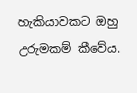හැකියාවකට ඔහු උරුමකම් කීවේය.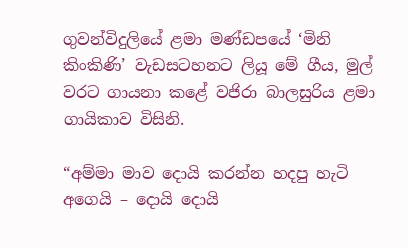ගුවන්විදුලියේ ළමා මණ්ඩපයේ ‘මිනි කිංකිණි’ වැඩසටහනට ලියූ මේ ගීය, මුල් වරට ගායනා කළේ වජිරා බාලසුරිය ළමා ගායිකාව විසිනි.

“අම්මා මාව දොයි කරන්න හදපු හැටි අගෙයි – දොයි දොයි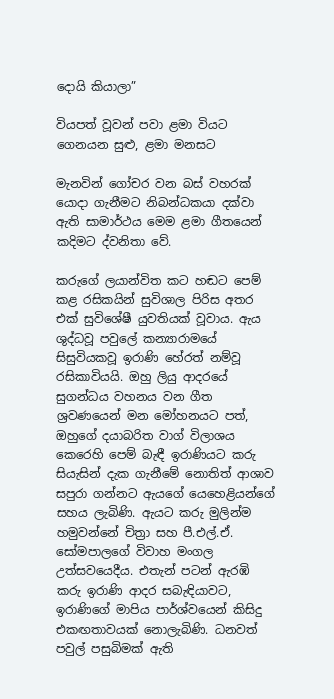දොයි කියාලා”

වියපත් වූවන් පවා ළමා වියට ගෙනයන සුළු, ළමා මනසට

මැනවින් ගෝචර වන බස් වහරක් යොදා ගැනීමට නිබන්ධකයා දක්වා ඇති සාමාර්ථය මෙම ළමා ගීතයෙන් කදිමට ද්වනිතා වේ.

කරුගේ ලයාන්විත කට හඬට පෙම් කළ රසිකයින් සුවිශාල පිරිස අතර එක් සුවිශේෂී යුවතියක් වූවාය. ඇය ශුද්ධවූ පවුලේ කන්‍යාරාමයේ සිසුවියකවූ ඉරාණි හේරත් නම්වූ රසිකාවියයි. ඔහු ලියු ආදරයේ සුගන්ධය වහනය වන ගීත ශ්‍රවණයෙන් මන මෝහනයට පත්, ඔහුගේ දයාබරිත වාග් විලාශය කෙරෙහි පෙම් බැඳී ඉරාණියට කරු සියැසින් දැක ගැනීමේ නොතිත් ආශාව සපුරා ගන්නට ඇයගේ යෙහෙළියන්ගේ සහය ලැබිණි. ඇයට කරු මුලින්ම හමුවන්නේ චිත්‍රා සහ පී.එල්.ඒ. සෝමපාලගේ විවාහ මංගල උත්සවයෙදීය. එතැන් පටන් ඇරඹි කරු ඉරාණි ආදර සබැඳියාවට, ඉරාණිගේ මාපිය පාර්ශ්වයෙන් කිසිදු එකඟතාවයක් නොලැබිණි. ධනවත් පවුල් පසුබිමක් ඇති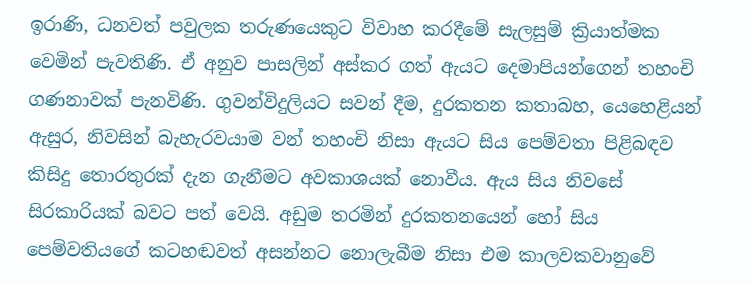ඉරාණි, ධනවත් පවුලක තරුණයෙකුට විවාහ කරදීමේ සැලසුම් ක්‍රියාත්මක වෙමින් පැවතිණි. ඒ අනුව පාසලින් අස්කර ගත් ඇයට දෙමාපියන්ගෙන් තහංචි ගණනාවක් පැනවිණි. ගුවන්විදුලියට සවන් දීම, දුරකතන කතාබහ, යෙහෙළියන් ඇසුර, නිවසින් බැහැරවයාම වන් තහංචි නිසා ඇයට සිය පෙම්වතා පිළිබඳව කිසිදු තොරතුරක් දැන ගැනීමට අවකාශයක් නොවීය. ඇය සිය නිවසේ සිරකාරියක් බවට පත් වෙයි. අඩුම තරමින් දුරකතනයෙන් හෝ සිය පෙම්වතියගේ කටහඬවත් අසන්නට නොලැබීම නිසා එම කාලවකවානුවේ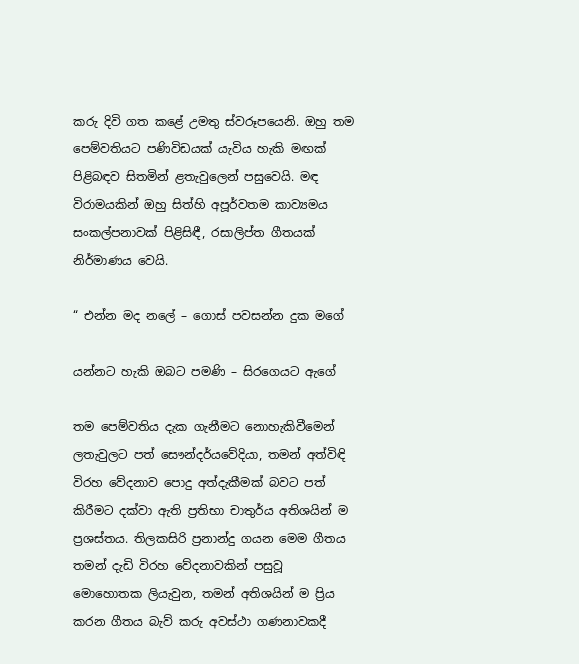කරු දිවි ගත කළේ උමතු ස්වරූපයෙනි. ඔහු තම පෙම්වතියට පණිවිඩයක් යැවිය හැකි මඟක් පිළිබඳව සිතමින් ළතැවුලෙන් පසුවෙයි. මඳ විරාමයකින් ඔහු සිත්හි අපූර්වතම කාව්‍යමය සංකල්පනාවක් පිළිසිඳී, රසාලිප්ත ගීතයක් නිර්මාණය වෙයි.

“ එන්න මද නලේ – ගොස් පවසන්න දුක මගේ

යන්නට හැකි ඔබට පමණි – සිරගෙයට ඇගේ

තම පෙම්වතිය දැක ගැනීමට නොහැකිවීමෙන් ලතැවුලට පත් සෞන්දර්යවේදියා, තමන් අත්විඳි විරහ වේදනාව පොදු අත්දැකීමක් බවට පත් කිරීමට දක්වා ඇති ප්‍රතිභා චාතුර්ය අතිශයින් ම ප්‍රශස්තය. තිලකසිරි ප්‍රනාන්දු ගයන මෙම ගීතය තමන් දැඩි විරහ වේදනාවකින් පසුවූ මොහොතක ලියැවුන, තමන් අතිශයින් ම ප්‍රිය කරන ගීතය බැව් කරු අවස්ථා ගණනාවකදී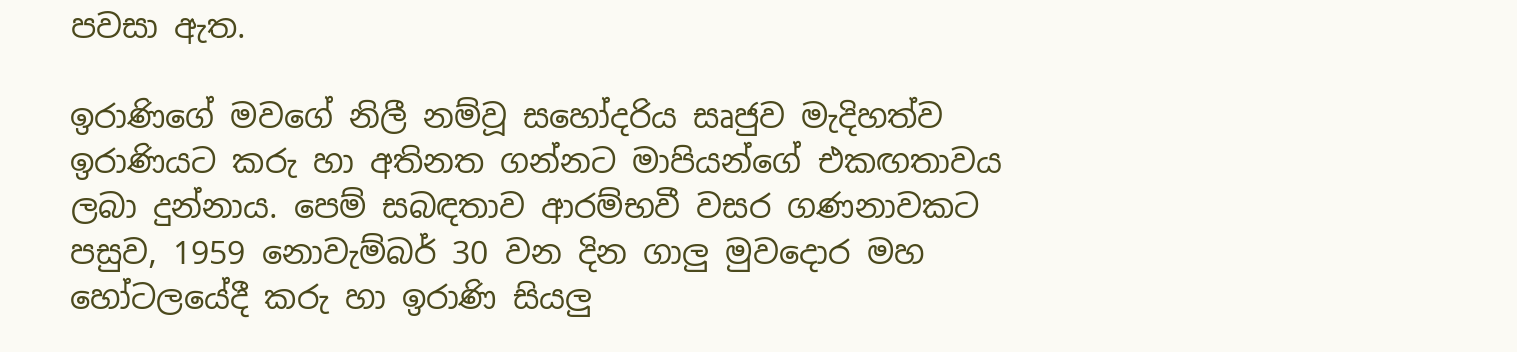පවසා ඇත.

ඉරාණිගේ මවගේ නිලී නම්වූ සහෝදරිය සෘජුව මැදිහත්ව ඉරාණියට කරු හා අතිනත ගන්නට මාපියන්ගේ එකඟතාවය ලබා දුන්නාය. පෙම් සබඳතාව ආරම්භවී වසර ගණනාවකට පසුව, 1959 නොවැම්බර් 30 වන දින ගාලු මුවදොර මහ හෝටලයේදී කරු හා ඉරාණි සියලු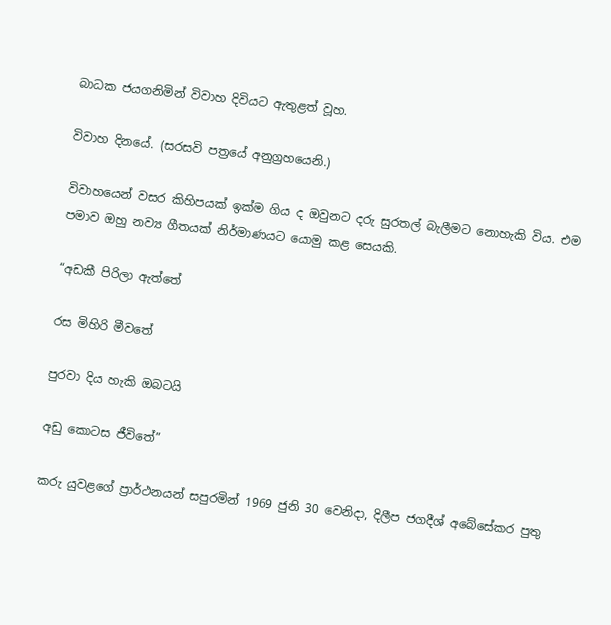බාධක ජයගනිමින් විවාහ දිවියට ඇතුළත් වූහ.

විවාහ දිනයේ. (සරසවි පත්‍රයේ අනුග්‍රහයෙනි.)

විවාහයෙන් වසර කිහිපයක් ඉක්ම ගිය ද ඔවුනට දරු සුරතල් බැලීමට නොහැකි විය. එම පමාව ඔහු නව්‍ය ගීතයක් නිර්මාණයට යොමු කළ සෙයකි.

“අඩකී පිරිලා ඇත්තේ

රස මිහිරි මීවතේ

පුරවා දිය හැකි ඔබටයි

අඩු කොටස ජීවිතේ”

කරු යුවළගේ ප්‍රාර්ථනයන් සපුරමින් 1969 ජුනි 30 වෙනිදා, දිලීප ජගදීශ් අබේසේකර පුතු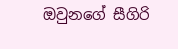ඔවුනගේ සීගිරි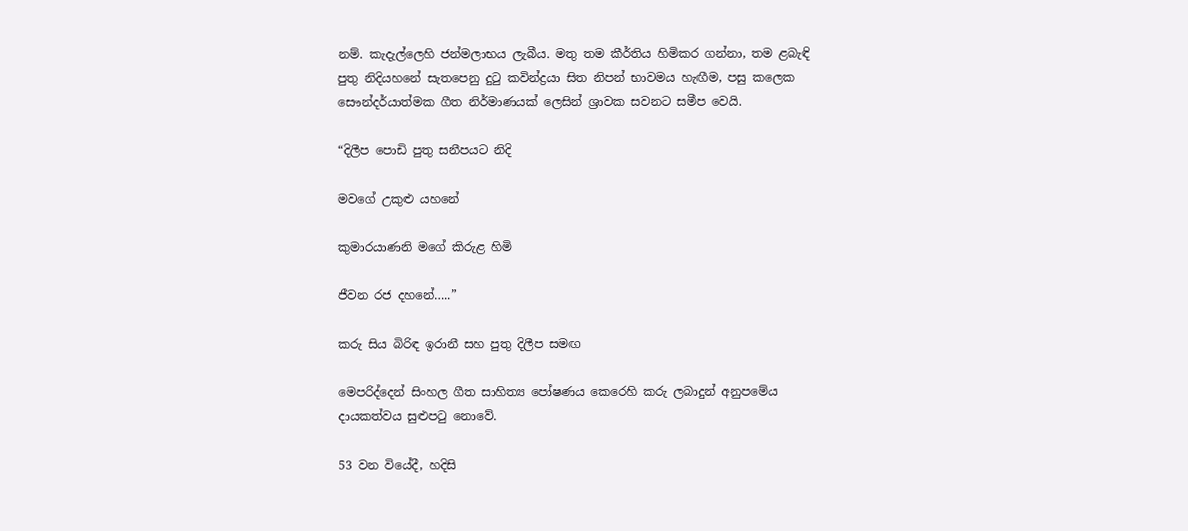නම්. කැදැල්ලෙහි ජන්මලාභය ලැබීය. මතු තම කීර්තිය හිමිකර ගන්නා, තම ළබැඳි පුතු නිදියහනේ සැතපෙනු දුටු කවින්ද්‍රයා සිත නිපන් භාවමය හැඟීම, පසු කලෙක සෞන්දර්යාත්මක ගීත නිර්මාණයක් ලෙසින් ශ්‍රාවක සවනට සමීප වෙයි.

“දිලීප පොඩි පුතු සනීපයට නිදි

මවගේ උකුළු යහනේ

කුමාරයාණනි මගේ කිරුළ හිමි

ජීවන රජ දහනේ…..”

කරු සිය බිරිඳ ඉරානී සහ පුතු දිලීප සමඟ

මෙපරිද්දෙන් සිංහල ගීත සාහිත්‍ය පෝෂණය කෙරෙහි කරු ලබාදුන් අනුපමේය දායකත්වය සුළුපටු නොවේ.

53 වන වියේදී, හදිසි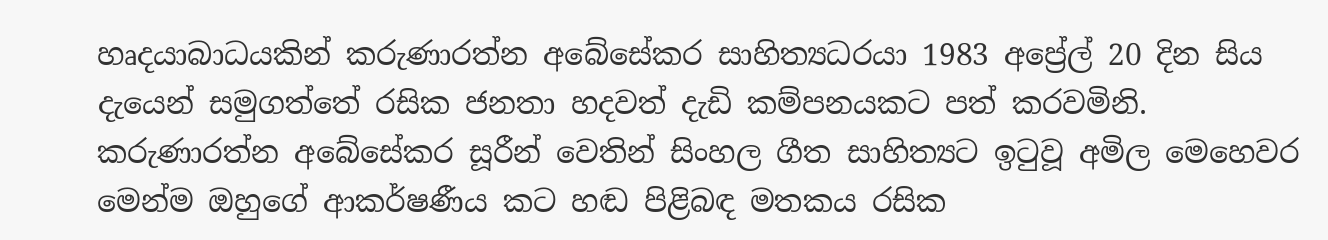හෘදයාබාධයකින් කරුණාරත්න අබේසේකර සාහිත්‍යධරයා 1983 අප්‍රේල් 20 දින සිය දැයෙන් සමුගත්තේ රසික ජනතා හදවත් දැඩි කම්පනයකට පත් කරවමිනි. කරුණාරත්න අබේසේකර සූරීන් වෙතින් සිංහල ගීත සාහිත්‍යට ඉටුවූ අමිල මෙහෙවර මෙන්ම ඔහුගේ ආකර්ෂණීය කට හඬ පිළිබඳ මතකය රසික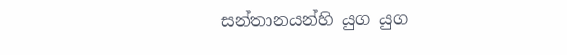සන්තානයන්හි යුග යුග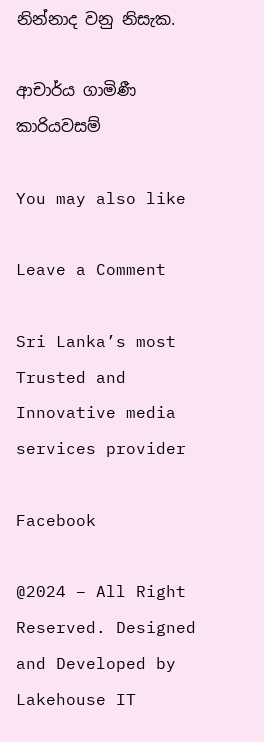නින්නාද වනු නිසැක.

ආචාර්ය ගාමිණී කාරියවසම්

You may also like

Leave a Comment

Sri Lanka’s most Trusted and Innovative media services provider

Facebook

@2024 – All Right Reserved. Designed and Developed by Lakehouse IT